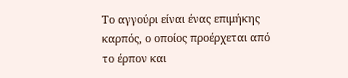Το αγγούρι είναι ένας επιμήκης καρπός, ο οποίος προέρχεται από το έρπον και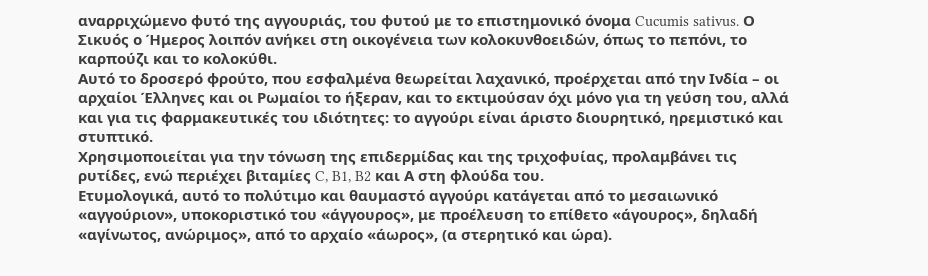αναρριχώμενο φυτό της αγγουριάς, του φυτού με το επιστημονικό όνομα Cucumis sativus. Ο Σικυός ο Ήμερος λοιπόν ανήκει στη οικογένεια των κολοκυνθοειδών, όπως το πεπόνι, το καρπούζι και το κολοκύθι.
Αυτό το δροσερό φρούτο, που εσφαλμένα θεωρείται λαχανικό, προέρχεται από την Ινδία – οι αρχαίοι Έλληνες και οι Ρωμαίοι το ήξεραν, και το εκτιμούσαν όχι μόνο για τη γεύση του, αλλά και για τις φαρμακευτικές του ιδιότητες: το αγγούρι είναι άριστο διουρητικό, ηρεμιστικό και στυπτικό.
Χρησιμοποιείται για την τόνωση της επιδερμίδας και της τριχοφυίας, προλαμβάνει τις ρυτίδες, ενώ περιέχει βιταμίες C, B1, B2 και Α στη φλούδα του.
Ετυμολογικά, αυτό το πολύτιμο και θαυμαστό αγγούρι κατάγεται από το μεσαιωνικό «αγγούριον», υποκοριστικό του «άγγουρος», με προέλευση το επίθετο «άγουρος», δηλαδή «αγίνωτος, ανώριμος», από το αρχαίο «άωρος», (α στερητικό και ώρα).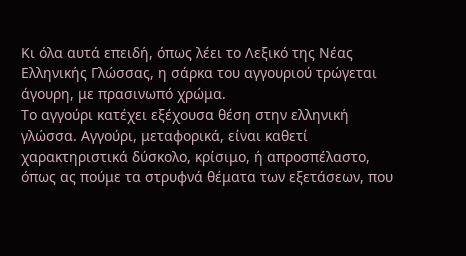Κι όλα αυτά επειδή, όπως λέει το Λεξικό της Νέας Ελληνικής Γλώσσας, η σάρκα του αγγουριού τρώγεται άγουρη, με πρασινωπό χρώμα.
Το αγγούρι κατέχει εξέχουσα θέση στην ελληνική γλώσσα. Αγγούρι, μεταφορικά, είναι καθετί χαρακτηριστικά δύσκολο, κρίσιμο, ή απροσπέλαστο, όπως ας πούμε τα στρυφνά θέματα των εξετάσεων, που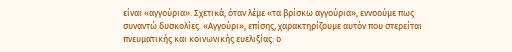είναι «αγγούρια». Σχετικά, όταν λέμε «τα βρίσκω αγγούρια», εννοούμε πως συναντώ δυσκολίες. «Αγγούρι», επίσης, χαρακτηρίζουμε αυτόν που στερείται πνευματικής και κοινωνικής ευελιξίας: ο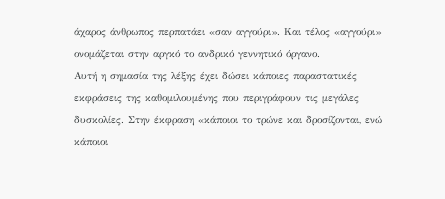άχαρος άνθρωπος περπατάει «σαν αγγούρι». Και τέλος «αγγούρι» ονομάζεται στην αργκό το ανδρικό γεννητικό όργανο.
Αυτή η σημασία της λέξης έχει δώσει κάποιες παραστατικές εκφράσεις της καθομιλουμένης που περιγράφουν τις μεγάλες δυσκολίες. Στην έκφραση «κάποιοι το τρώνε και δροσίζονται, ενώ κάποιοι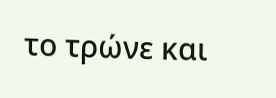το τρώνε και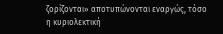ζορίζονται» αποτυπώνονται εναργώς, τόσο η κυριολεκτική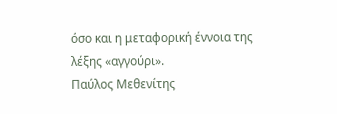όσο και η μεταφορική έννοια της λέξης «αγγούρι».
Παύλος Μεθενίτης